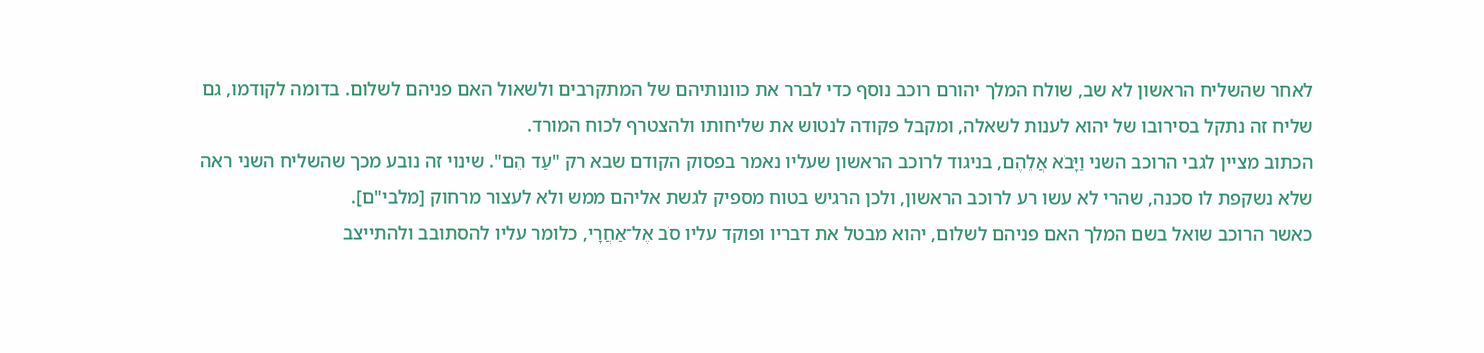לאחר שהשליח הראשון לא שב, שולח המלך יהורם רוכב נוסף כדי לברר את כוונותיהם של המתקרבים ולשאול האם פניהם לשלום. בדומה לקודמו, גם שליח זה נתקל בסירובו של יהוא לענות לשאלה, ומקבל פקודה לנטוש את שליחותו ולהצטרף לכוח המורד.
הכתוב מציין לגבי הרוכב השני וַיָּבֹא אֲלֵהֶם, בניגוד לרוכב הראשון שעליו נאמר בפסוק הקודם שבא רק "עַד הֵם". שינוי זה נובע מכך שהשליח השני ראה שלא נשקפת לו סכנה, שהרי לא עשו רע לרוכב הראשון, ולכן הרגיש בטוח מספיק לגשת אליהם ממש ולא לעצור מרחוק [מלבי"ם].
כאשר הרוכב שואל בשם המלך האם פניהם לשלום, יהוא מבטל את דבריו ופוקד עליו סֹב אֶל־אַחֲרָי, כלומר עליו להסתובב ולהתייצב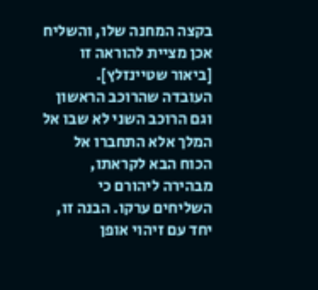בקצה המחנה שלו, והשליח אכן מציית להוראה זו [ביאור שטיינזלץ].
העובדה שהרוכב הראשון וגם הרוכב השני לא שבו אל המלך אלא התחברו אל הכוח הבא לקראתו, מבהירה ליהורם כי השליחים ערקו. הבנה זו, יחד עם זיהוי אופן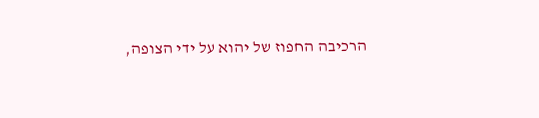הרכיבה החפוז של יהוא על ידי הצופה,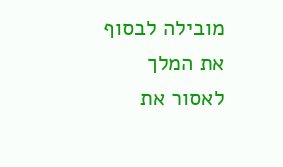מובילה לבסוף את המלך לאסור את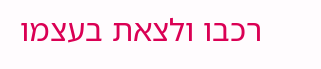רכבו ולצאת בעצמו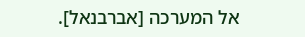אל המערכה [אברבנאל].